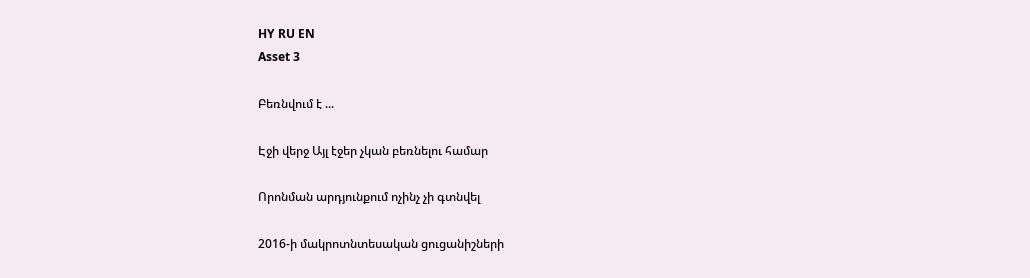HY RU EN
Asset 3

Բեռնվում է ...

Էջի վերջ Այլ էջեր չկան բեռնելու համար

Որոնման արդյունքում ոչինչ չի գտնվել

2016-ի մակրոտնտեսական ցուցանիշների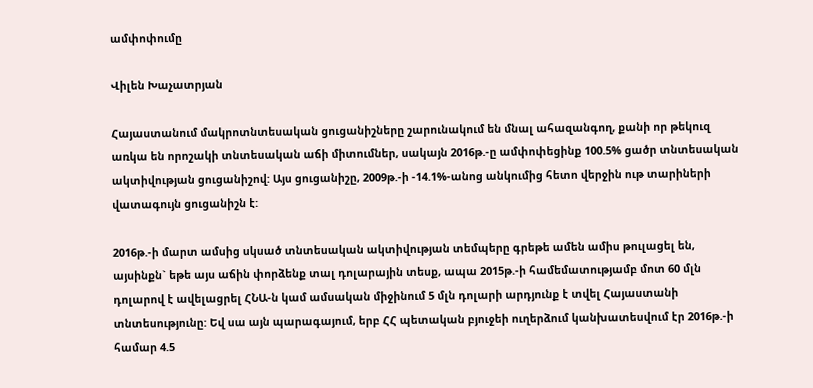ամփոփումը

Վիլեն Խաչատրյան

Հայաստանում մակրոտնտեսական ցուցանիշները շարունակում են մնալ ահազանգող, քանի որ թեկուզ առկա են որոշակի տնտեսական աճի միտումներ, սակայն 2016թ.-ը ամփոփեցինք 100.5% ցածր տնտեսական ակտիվության ցուցանիշով: Այս ցուցանիշը, 2009թ.-ի -14.1%-անոց անկումից հետո վերջին ութ տարիների վատագույն ցուցանիշն է:

2016թ.-ի մարտ ամսից սկսած տնտեսական ակտիվության տեմպերը գրեթե ամեն ամիս թուլացել են, այսինքն` եթե այս աճին փորձենք տալ դոլարային տեսք, ապա 2015թ.-ի համեմատությամբ մոտ 60 մլն դոլարով է ավելացրել ՀՆԱ-ն կամ ամսական միջինում 5 մլն դոլարի արդյունք է տվել Հայաստանի տնտեսությունը: Եվ սա այն պարագայում, երբ ՀՀ պետական բյուջեի ուղերձում կանխատեսվում էր 2016թ.-ի համար 4.5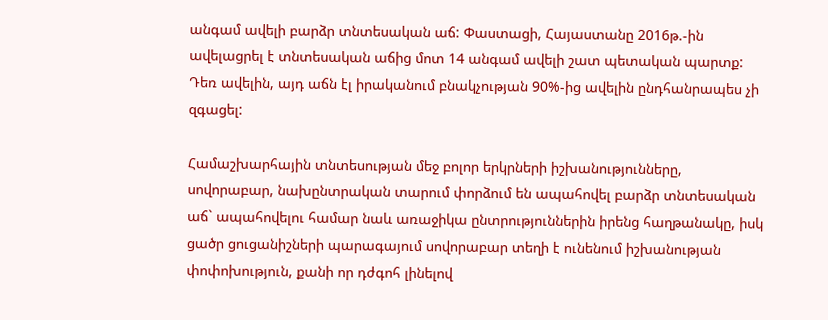անգամ ավելի բարձր տնտեսական աճ: Փաստացի, Հայաստանը 2016թ.-ին ավելացրել է տնտեսական աճից մոտ 14 անգամ ավելի շատ պետական պարտք: Դեռ ավելին, այդ աճն էլ իրականում բնակչության 90%-ից ավելին ընդհանրապես չի զգացել:

Համաշխարհային տնտեսության մեջ բոլոր երկրների իշխանությունները, սովորաբար, նախընտրական տարում փորձում են ապահովել բարձր տնտեսական աճ` ապահովելու համար նաև առաջիկա ընտրություններին իրենց հաղթանակը, իսկ ցածր ցուցանիշների պարագայում սովորաբար տեղի է ունենում իշխանության փոփոխություն, քանի որ դժգոհ լինելով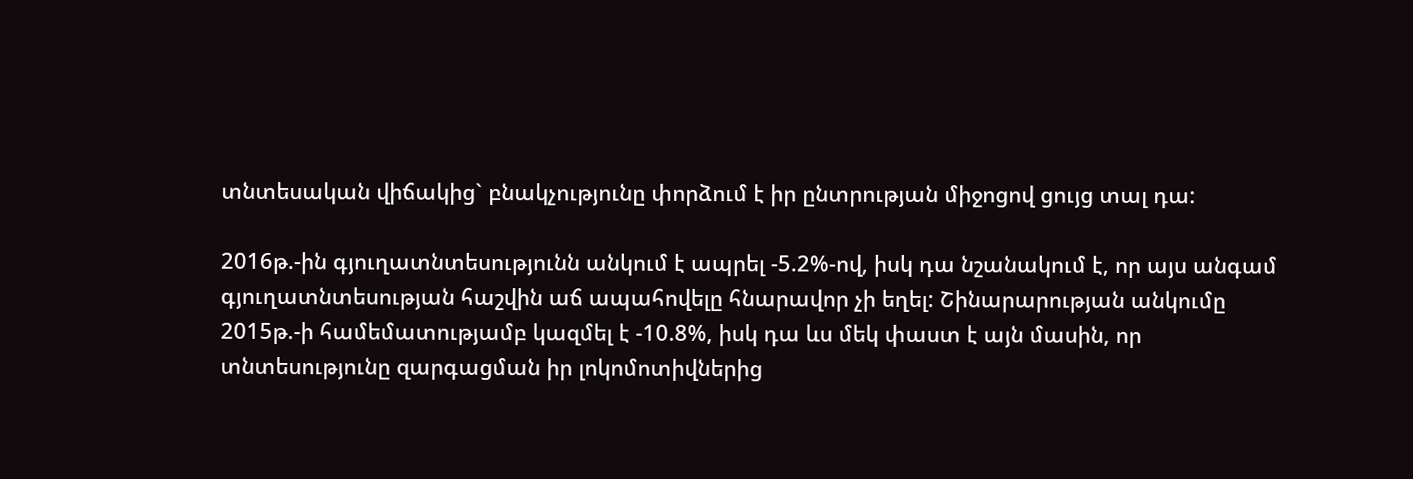տնտեսական վիճակից` բնակչությունը փորձում է իր ընտրության միջոցով ցույց տալ դա:

2016թ.-ին գյուղատնտեսությունն անկում է ապրել -5.2%-ով, իսկ դա նշանակում է, որ այս անգամ գյուղատնտեսության հաշվին աճ ապահովելը հնարավոր չի եղել: Շինարարության անկումը 2015թ.-ի համեմատությամբ կազմել է -10.8%, իսկ դա ևս մեկ փաստ է այն մասին, որ տնտեսությունը զարգացման իր լոկոմոտիվներից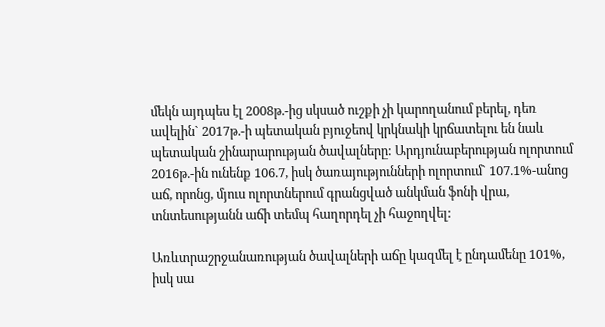մեկն այդպես էլ 2008թ.-ից սկսած ուշքի չի կարողանում բերել, դեռ ավելին` 2017թ.-ի պետական բյուջեով կրկնակի կրճատելու են նաև պետական շինարարության ծավալները: Արդյունաբերության ոլորտում 2016թ.-ին ունենք 106.7, իսկ ծառայությունների ոլորտում` 107.1%-անոց աճ, որոնց, մյուս ոլորտներում գրանցված անկման ֆոնի վրա, տնտեսությանն աճի տեմպ հաղորդել չի հաջողվել:

Առևտրաշրջանառության ծավալների աճը կազմել է ընդամենը 101%, իսկ սա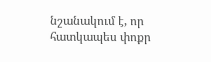նշանակում է, որ հատկապես փոքր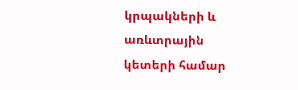կրպակների և առևտրային կետերի համար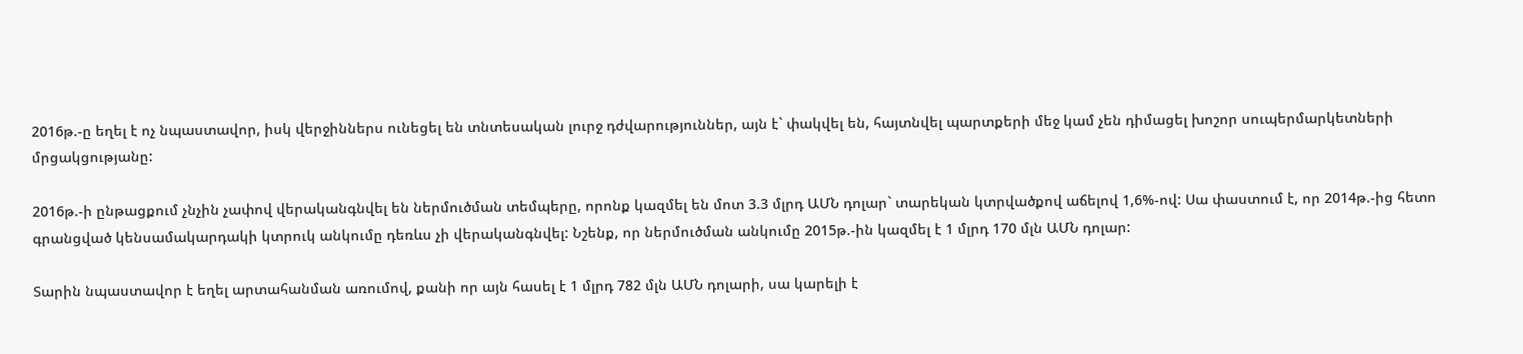2016թ.-ը եղել է ոչ նպաստավոր, իսկ վերջիններս ունեցել են տնտեսական լուրջ դժվարություններ, այն է` փակվել են, հայտնվել պարտքերի մեջ կամ չեն դիմացել խոշոր սուպերմարկետների մրցակցությանը:

2016թ.-ի ընթացքում չնչին չափով վերականգնվել են ներմուծման տեմպերը, որոնք կազմել են մոտ 3.3 մլրդ ԱՄՆ դոլար` տարեկան կտրվածքով աճելով 1,6%-ով: Սա փաստում է, որ 2014թ.-ից հետո գրանցված կենսամակարդակի կտրուկ անկումը դեռևս չի վերականգնվել: Նշենք, որ ներմուծման անկումը 2015թ.-ին կազմել է 1 մլրդ 170 մլն ԱՄՆ դոլար:

Տարին նպաստավոր է եղել արտահանման առումով, քանի որ այն հասել է 1 մլրդ 782 մլն ԱՄՆ դոլարի, սա կարելի է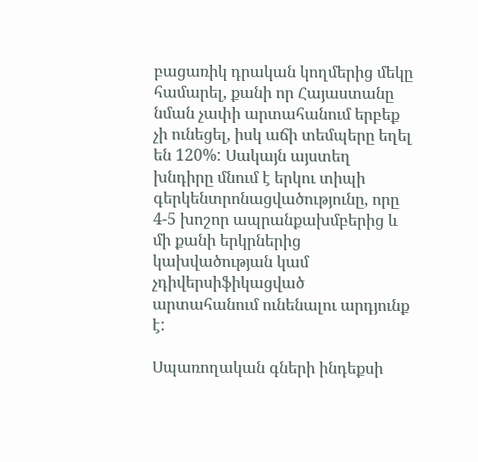բացառիկ դրական կողմերից մեկը համարել, քանի որ Հայաստանը նման չափի արտահանում երբեք չի ունեցել, իսկ աճի տեմպերը եղել են 120%: Սակայն այստեղ խնդիրը մնում է երկու տիպի գերկենտրոնացվածությունը, որը 4-5 խոշոր ապրանքախմբերից և մի քանի երկրներից կախվածության կամ չդիվերսիֆիկացված արտահանում ունենալու արդյունք է:

Սպառողական գների ինդեքսի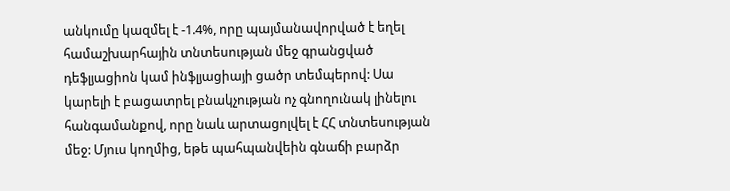անկումը կազմել է -1.4%, որը պայմանավորված է եղել համաշխարհային տնտեսության մեջ գրանցված դեֆլյացիոն կամ ինֆլյացիայի ցածր տեմպերով: Սա կարելի է բացատրել բնակչության ոչ գնողունակ լինելու հանգամանքով, որը նաև արտացոլվել է ՀՀ տնտեսության մեջ: Մյուս կողմից, եթե պահպանվեին գնաճի բարձր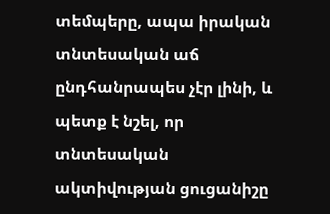տեմպերը, ապա իրական տնտեսական աճ ընդհանրապես չէր լինի, և պետք է նշել, որ տնտեսական ակտիվության ցուցանիշը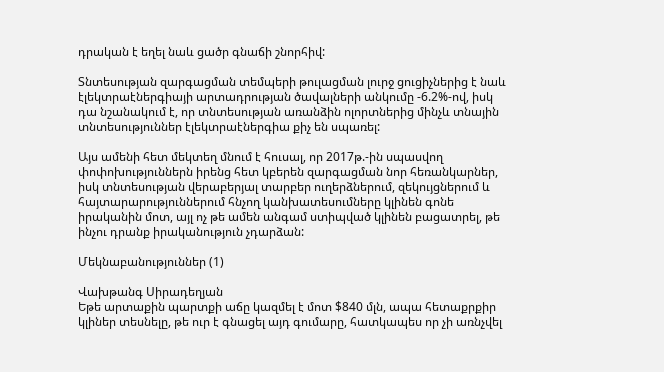դրական է եղել նաև ցածր գնաճի շնորհիվ:

Տնտեսության զարգացման տեմպերի թուլացման լուրջ ցուցիչներից է նաև էլեկտրաէներգիայի արտադրության ծավալների անկումը -6.2%-ով, իսկ դա նշանակում է, որ տնտեսության առանձին ոլորտներից մինչև տնային տնտեսություններ էլեկտրաէներգիա քիչ են սպառել:

Այս ամենի հետ մեկտեղ մնում է հուսալ, որ 2017թ.-ին սպասվող փոփոխություններն իրենց հետ կբերեն զարգացման նոր հեռանկարներ, իսկ տնտեսության վերաբերյալ տարբեր ուղերձներում, զեկույցներում և հայտարարություններում հնչող կանխատեսումները կլինեն գոնե իրականին մոտ, այլ ոչ թե ամեն անգամ ստիպված կլինեն բացատրել, թե ինչու դրանք իրականություն չդարձան:

Մեկնաբանություններ (1)

Վախթանգ Սիրադեղյան
Եթե արտաքին պարտքի աճը կազմել է մոտ $840 մլն, ապա հետաքրքիր կլիներ տեսնելը, թե ուր է գնացել այդ գումարը, հատկապես որ չի առնչվել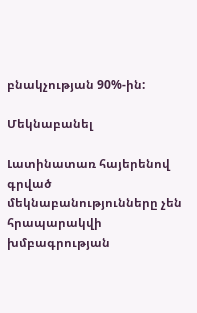բնակչության 90%-ին:

Մեկնաբանել

Լատինատառ հայերենով գրված մեկնաբանությունները չեն հրապարակվի խմբագրության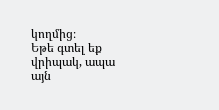կողմից։
Եթե գտել եք վրիպակ, ապա այն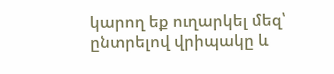կարող եք ուղարկել մեզ՝ ընտրելով վրիպակը և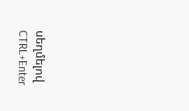սեղմելով CTRL+Enter